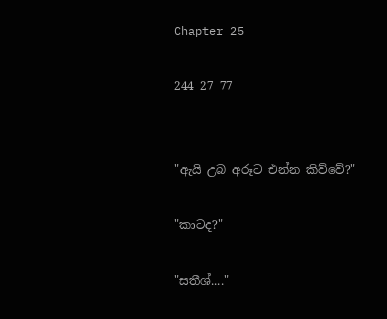Chapter 25

244 27 77


"ඇයි උබ අරූට එන්න කිව්වේ?"

"කාටද?"

"සතීශ්...."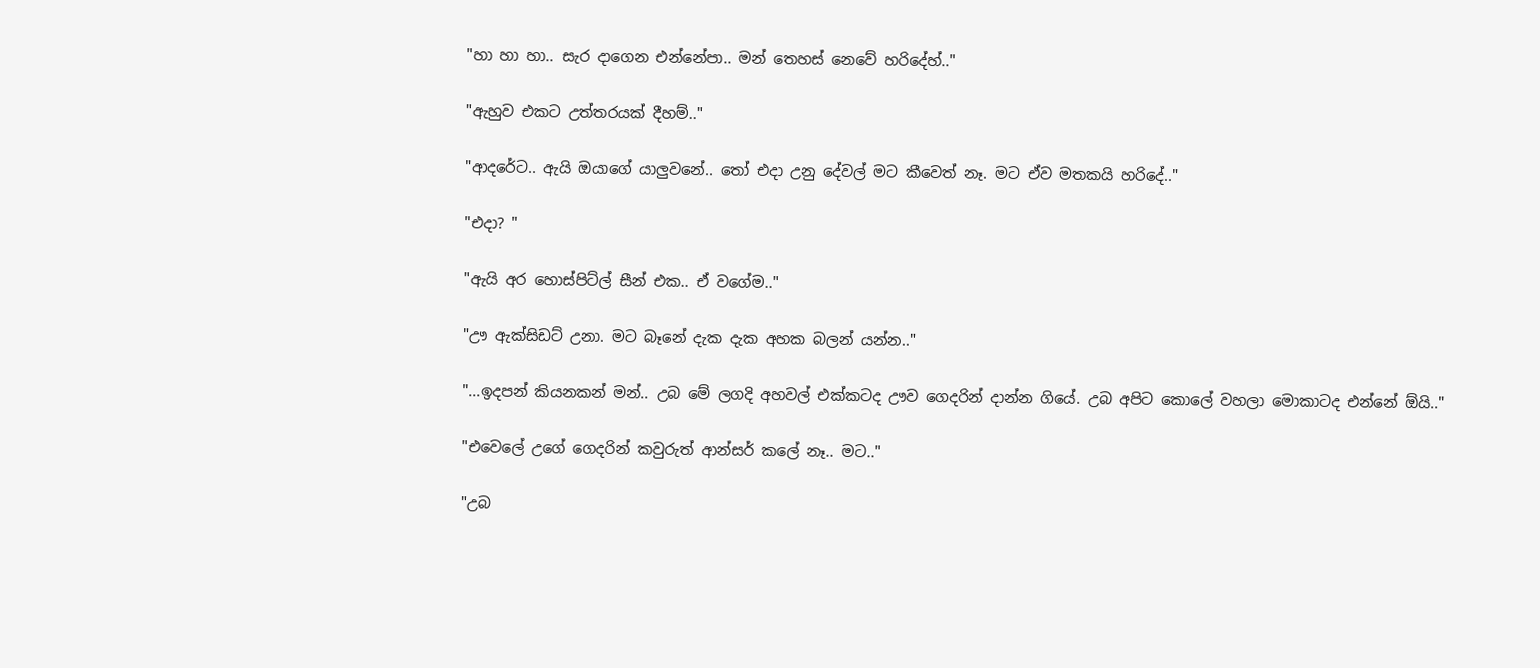"හා හා හා.. සැර දාගෙන එන්නේපා.. මන් තෙහස් නෙවේ හරිදේහ්.."

"ඇහුව එකට උත්තරයක් දීහම්.."

"ආදරේට.. ඇයි ඔයාගේ යාලුවනේ.. තෝ එදා උනු දේවල් මට කීවෙත් නෑ. මට ඒව මතකයි හරිදේ.."

"එදා? "

"ඇයි අර හොස්පිට්ල් සීන් එක.. ඒ වගේම.."

"ඌ ඇක්සිඩට් උනා. මට බෑනේ දැක දැක අහක බලන් යන්න.."

"...ඉදපන් කියනකන් මන්.. උබ මේ ලගදි අහවල් එක්කටද ඌව ගෙදරින් දාන්න ගියේ. උබ අපිට කොලේ වහලා මොකාටද එන්නේ ඕයි.."

"එවෙලේ උගේ ගෙදරින් කවුරුත් ආන්සර් කලේ නෑ.. මට.."

"උබ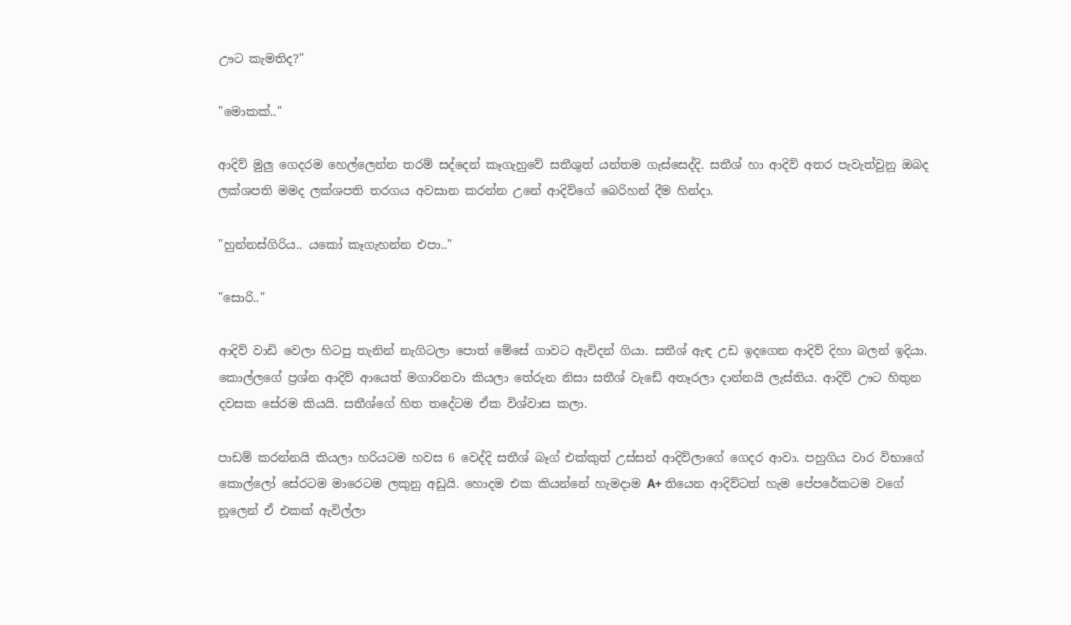ඌට කැමතිද?"

"මොකක්.."

ආදිව් මුලු ගෙදරම හෙල්ලෙන්න තරම් සද්දෙන් කෑගැහුවේ සතීශුත් යන්තම ගැස්සෙද්දි. සතීශ් හා ආදිව් අතර පැවැත්වුනු ඔබද ලක්ශපති මමද ලක්ශපති තරගය අවසාන කරන්න උනේ ආදිව්ගේ බෙරිහන් දීම හින්දා.

"හුන්නස්ගිරිය.. යකෝ කෑගැහන්න එපා.."

"සොරි.."

ආදිව් වාඩි වෙලා හිටපු තැනින් නැගිටලා පොත් මේසේ ගාවට ඇවිදන් ගියා. සතීශ් ඇඳ උඩ ඉදගෙන ආදිව් දිහා බලන් ඉදියා. කොල්ලගේ ප්‍රශ්න ආදිව් ආයෙත් මගාරිනවා කියලා තේරුන නිසා සතීශ් වැඩේ අතෑරලා දාන්නයි ලැස්තිය. ආදිව් ඌට හිතුන දවසක සේරම කියයි. සතීශ්ගේ හිත තදේටම ඒක විශ්වාස කලා.

පාඩම් කරන්නයි කියලා හරියටම හවස 6 වෙද්දි සතීශ් බෑග් එක්කුත් උස්සන් ආදිව්ලාගේ ගෙදර ආවා. පහුගිය වාර විභාගේ කොල්ලෝ සේරටම මාරෙටම ලකුනු අඩුයි. හොදම එක කියන්නේ හැමදාම A+ තියෙන ආදිව්ටත් හැම පේපරේකටම වගේ නූලෙන් ඒ එකක් ඇවිල්ලා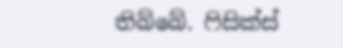තිබ්බේ. ෆිසික්ස්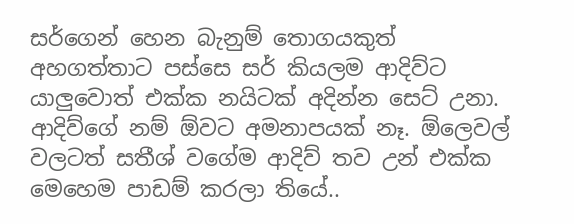සර්ගෙන් හෙන බැනුම් තොගයකුත් අහගත්තාට පස්සෙ සර් කියලම ආදිව්ට යාලුවොත් එක්ක නයිටක් අදින්න සෙට් උනා. ආදිව්ගේ නම් ඕවට අමනාපයක් නෑ. ඕලෙවල් වලටත් සතීශ් වගේම ආදිව් තව උන් එක්ක මෙහෙම පාඩම් කරලා තියේ..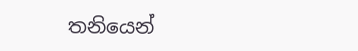තනියෙන්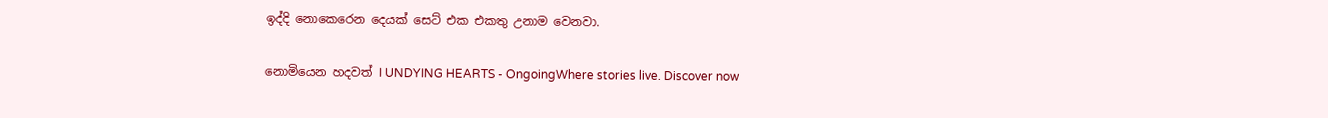ඉද්දි නොකෙරෙන දෙයක් සෙට් එක එකතු උනාම වෙනවා.

නොමියෙන හදවත් I UNDYING HEARTS - OngoingWhere stories live. Discover now